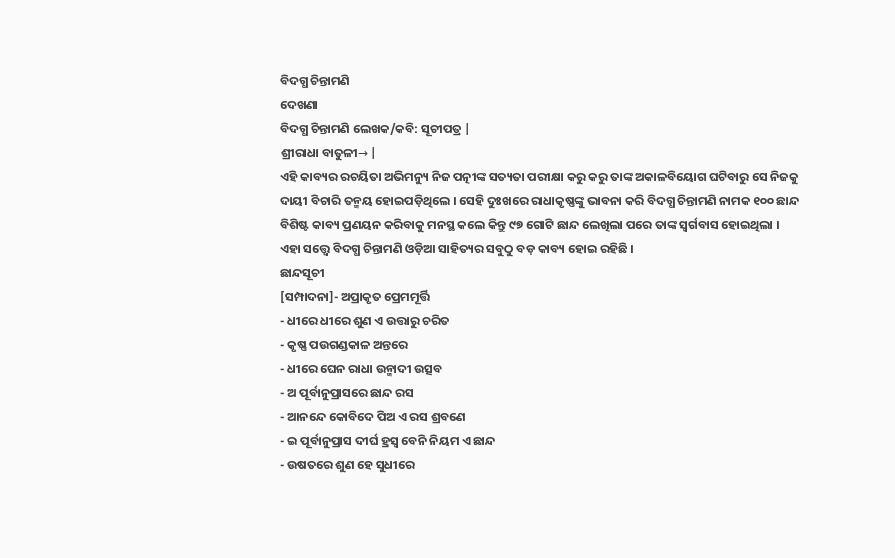ବିଦଗ୍ଧ ଚିନ୍ତାମଣି
ଦେଖଣା
ବିଦଗ୍ଧ ଚିନ୍ତାମଣି ଲେଖକ/କବି: ସୂଚୀପତ୍ର |
ଶ୍ରୀରାଧା ବାତୁଳୀ→ |
ଏହି କାବ୍ୟର ରଚୟିତା ଅଭିମନ୍ୟୁ ନିଜ ପତ୍ନୀଙ୍କ ସତ୍ୟତା ପରୀକ୍ଷା କରୁ କରୁ ତାଙ୍କ ଅକାଳବିୟୋଗ ଘଟିବାରୁ ସେ ନିଜକୁ ଦାୟୀ ବିଚାରି ତନ୍ମୟ ହୋଇପଡ଼ିଥିଲେ । ସେହି ଦୁଃଖରେ ରାଧାକୃଷ୍ଣଙ୍କୁ ଭାବନା କରି ବିଦଗ୍ଧ ଚିନ୍ତାମଣି ନାମକ ୧୦୦ ଛାନ୍ଦ ବିଶିଷ୍ଟ କାବ୍ୟ ପ୍ରଣୟନ କରିବାକୁ ମନସ୍ଥ କଲେ କିନ୍ତୁ ୯୭ ଗୋଟି ଛାନ୍ଦ ଲେଖିଲା ପରେ ତାଙ୍କ ସ୍ୱର୍ଗବାସ ହୋଇଥିଲା । ଏହା ସତ୍ତ୍ୱେ ବିଦଗ୍ଧ ଚିନ୍ତାମଣି ଓଡ଼ିଆ ସାହିତ୍ୟର ସବୁଠୁ ବଡ଼ କାବ୍ୟ ହୋଇ ରହିଛି ।
ଛାନ୍ଦସୂଚୀ
[ସମ୍ପାଦନା]- ଅପ୍ରାକୃତ ପ୍ରେମମୂର୍ତ୍ତି
- ଧୀରେ ଧୀରେ ଶୁଣ ଏ ଉତ୍ତାରୁ ଚରିତ
- କୃଷ୍ଣ ପଉଗଣ୍ଡକାଳ ଅନ୍ତରେ
- ଧୀରେ ଘେନ ରାଧା ଉନ୍ମାଦୀ ଉତ୍ସବ
- ଅ ପୂର୍ବାନୁପ୍ରାସରେ ଛାନ୍ଦ ରସ
- ଆନନ୍ଦେ କୋବିଦେ ପିଅ ଏ ରସ ଶ୍ରବଣେ
- ଇ ପୂର୍ବାନୁପ୍ରାସ ଦୀର୍ଘ ହ୍ରସ୍ୱ ବେନି ନିୟମ ଏ ଛାନ୍ଦ
- ଉଷତରେ ଶୁଣ ହେ ସୁଧୀରେ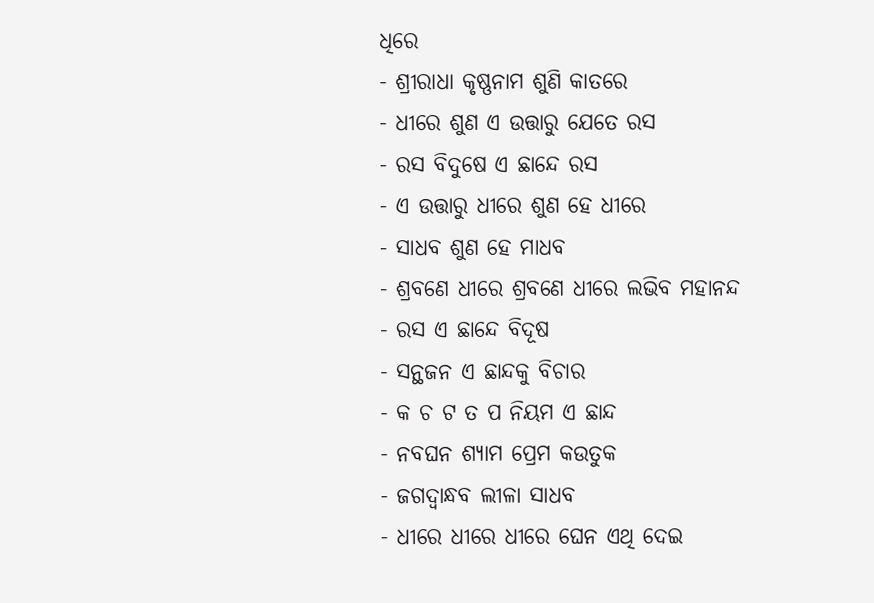ଧିରେ
- ଶ୍ରୀରାଧା କୃଷ୍ଣନାମ ଶୁଣି କାତରେ
- ଧୀରେ ଶୁଣ ଏ ଉତ୍ତାରୁ ଯେତେ ରସ
- ରସ ବିଦୁଷେ ଏ ଛାନ୍ଦେ ରସ
- ଏ ଉତ୍ତାରୁ ଧୀରେ ଶୁଣ ହେ ଧୀରେ
- ସାଧବ ଶୁଣ ହେ ମାଧବ
- ଶ୍ରବଣେ ଧୀରେ ଶ୍ରବଣେ ଧୀରେ ଲଭିବ ମହାନନ୍ଦ
- ରସ ଏ ଛାନ୍ଦେ ବିଦୂଷ
- ସନ୍ଥଜନ ଏ ଛାନ୍ଦକୁ ବିଚାର
- କ ଚ ଟ ତ ପ ନିୟମ ଏ ଛାନ୍ଦ
- ନବଘନ ଶ୍ୟାମ ପ୍ରେମ କଉତୁକ
- ଜଗଦ୍ବାନ୍ଧବ ଲୀଳା ସାଧବ
- ଧୀରେ ଧୀରେ ଧୀରେ ଘେନ ଏଥି ଦେଇ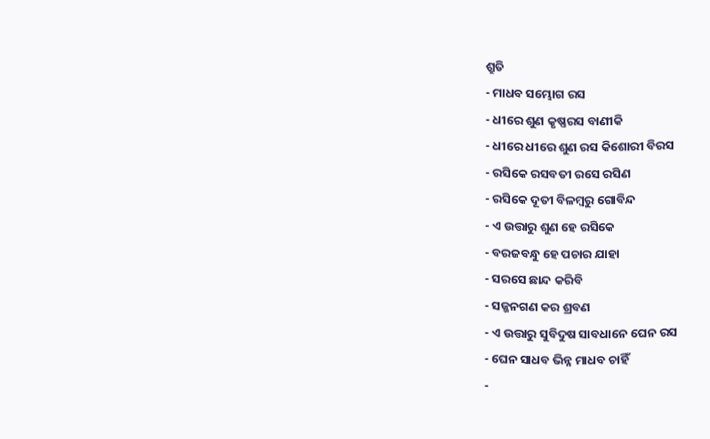ଶ୍ରୁତି
- ମାଧବ ସମ୍ଭୋଗ ରସ
- ଧୀରେ ଶୁଣ କୃଷ୍ଣରସ ବାଣୀକି
- ଧୀରେ ଧୀରେ ଶୁଣ ରସ କିଶୋରୀ ବିରସ
- ରସିକେ ରସବତୀ ରସେ ରସିଣ
- ରସିକେ ଦୂତୀ ବିଳମ୍ବରୁ ଗୋବିନ୍ଦ
- ଏ ଉତ୍ତାରୁ ଶୁଣ ହେ ରସିକେ
- ବରଜବନ୍ଧୁ ହେ ପଚାର ଯାହା
- ସରସେ ଛାନ୍ଦ କରିବି
- ସଜ୍ଜନଗଣ କର ଶ୍ରବଣ
- ଏ ଉତ୍ତାରୁ ସୁବିଦୁଷ ସାବଧାନେ ଘେନ ରସ
- ଘେନ ସାଧବ ଭିନ୍ନ ମାଧବ ଚାହିଁ
-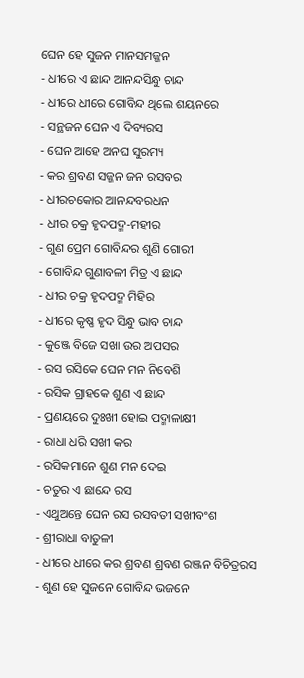ଘେନ ହେ ସୁଜନ ମାନସମଜ୍ଜନ
- ଧୀରେ ଏ ଛାନ୍ଦ ଆନନ୍ଦସିନ୍ଧୁ ଚାନ୍ଦ
- ଧୀରେ ଧୀରେ ଗୋବିନ୍ଦ ଥିଲେ ଶୟନରେ
- ସନ୍ଥଜନ ଘେନ ଏ ଦିବ୍ୟରସ
- ଘେନ ଆହେ ଅନଘ ସୁରମ୍ୟ
- କର ଶ୍ରବଣ ସଜ୍ଜନ ଜନ ରସବର
- ଧୀରଚକୋର ଆନନ୍ଦବରଧନ
- ଧୀର ଚକ୍ର ହୃଦପଦ୍ମ-ମହୀର
- ଗୁଣ ପ୍ରେମ ଗୋବିନ୍ଦର ଶୁଣି ଗୋରୀ
- ଗୋବିନ୍ଦ ଗୁଣାବଳୀ ମିତ୍ର ଏ ଛାନ୍ଦ
- ଧୀର ଚକ୍ର ହୃଦପଦ୍ମ ମିହିର
- ଧୀରେ କୃଷ୍ଣ ହୃଦ ସିନ୍ଧୁ ଭାବ ଚାନ୍ଦ
- କୁଞ୍ଜେ ବିଜେ ସଖା ଉର ଅପସର
- ରସ ରସିକେ ଘେନ ମନ ନିବେଶି
- ରସିକ ଗ୍ରାହକେ ଶୁଣ ଏ ଛାନ୍ଦ
- ପ୍ରଣୟରେ ଦୁଃଖୀ ହୋଇ ପଦ୍ମାଳାକ୍ଷୀ
- ରାଧା ଧରି ସଖୀ କର
- ରସିକମାନେ ଶୁଣ ମନ ଦେଇ
- ଚତୁର ଏ ଛାନ୍ଦେ ରସ
- ଏଥୁଅନ୍ତେ ଘେନ ରସ ରସବତୀ ସଖୀବଂଶ
- ଶ୍ରୀରାଧା ବାତୁଳୀ
- ଧୀରେ ଧୀରେ କର ଶ୍ରବଣ ଶ୍ରବଣ ରଞ୍ଜନ ବିଚିତ୍ରରସ
- ଶୁଣ ହେ ସୁଜନେ ଗୋବିନ୍ଦ ଭଜନେ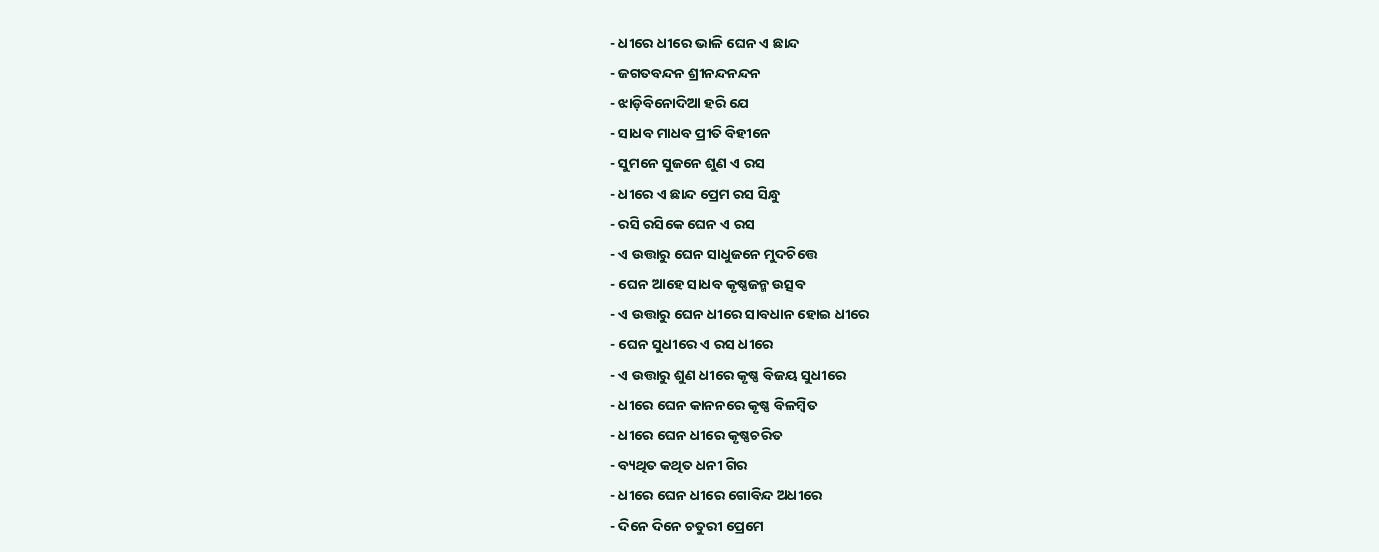- ଧୀରେ ଧୀରେ ଭାଳି ଘେନ ଏ ଛାନ୍ଦ
- ଜଗତବନ୍ଦନ ଶ୍ରୀନନ୍ଦନନ୍ଦନ
- ଝାଡ଼ିବିନୋଦିଆ ହରି ଯେ
- ସାଧବ ମାଧବ ପ୍ରୀତି ବିହୀନେ
- ସୁମନେ ସୁଜନେ ଶୁଣ ଏ ରସ
- ଧୀରେ ଏ ଛାନ୍ଦ ପ୍ରେମ ରସ ସିନ୍ଧୁ
- ରସି ରସିକେ ଘେନ ଏ ରସ
- ଏ ଉତ୍ତାରୁ ଘେନ ସାଧୁଜନେ ମୁଦଚିତ୍ତେ
- ଘେନ ଆହେ ସାଧବ କୃଷ୍ଣଜନ୍ମ ଉତ୍ସବ
- ଏ ଉତ୍ତାରୁ ଘେନ ଧୀରେ ସାବଧାନ ହୋଇ ଧୀରେ
- ଘେନ ସୁଧୀରେ ଏ ରସ ଧୀରେ
- ଏ ଉତ୍ତାରୁ ଶୁଣ ଧୀରେ କୃଷ୍ଣ ବିଜୟ ସୁଧୀରେ
- ଧୀରେ ଘେନ କାନନରେ କୃଷ୍ଣ ବିଳମ୍ବିତ
- ଧୀରେ ଘେନ ଧୀରେ କୃଷ୍ଣଚରିତ
- ବ୍ୟଥିତ କଥିତ ଧନୀ ଗିର
- ଧୀରେ ଘେନ ଧୀରେ ଗୋବିନ୍ଦ ଅଧୀରେ
- ଦିନେ ଦିନେ ଚତୁରୀ ପ୍ରେମେ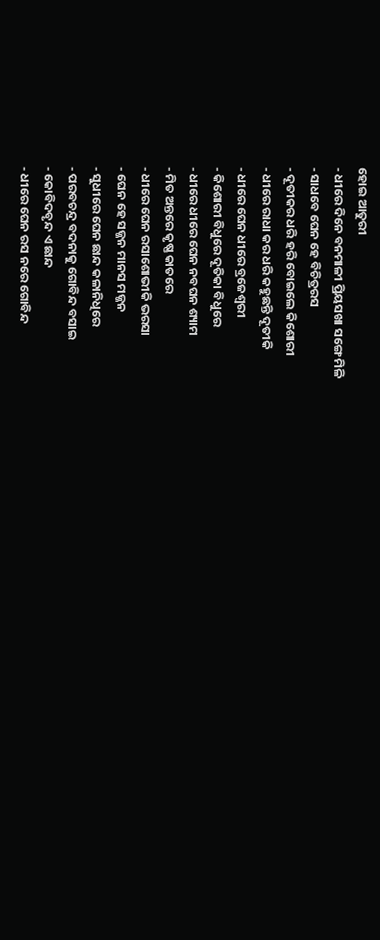ହୋଇ ଆତୁରୀ
- ଧୀରେ ଦିନେ ବନମାଳୀ ପ୍ରିୟସଖା ସଙ୍ଗେ ମିଳି
- ସାଧବେ ଘେନ ହେ ବିଚିତ୍ରରସ
- ଦୂତୀକର ଧରି ହରି ବୋଇଲେ କିଶୋରୀ
- ଧୀରେ ରାଧା କର ଧରି କହୁଛନ୍ତି ଦୂତୀକି
- ଧୀରେ ଘେନ ଧୀରେ ବ୍ରଜେଶ୍ୱରୀ
- କିଶୋରୀ ବିଧୁରେ ଦୂତିକା ବିଧୁରେ
- ଧୀରେ ଧୀରେ ଘେନ ନବଘନ ଶ୍ୟାମ
- ମିତ ଅନ୍ତରେ କୃଷ୍ଣ କାତରେ
- ଧୀରେ ଘେନ ରସାଶୋଭୀକି ଭରସା
- ଘେନ ହେ ସଜ୍ଜନ ମାନସ ମଜ୍ଜନ
- ସୁଧୀରେ ଘେନ ଛାନ୍ଦ କଳାନିଧିରେ
- ପରବଚନ୍ଦ୍ର ବଦନାକୁ ଗୋବିନ୍ଦ ବସାଇ
- କୋବିଦବୃନ୍ଦ ଏ ଛାନ୍ଦ
- ଧୀରେ ଘେନ ରସ ନରେ ଗୋବିନ୍ଦ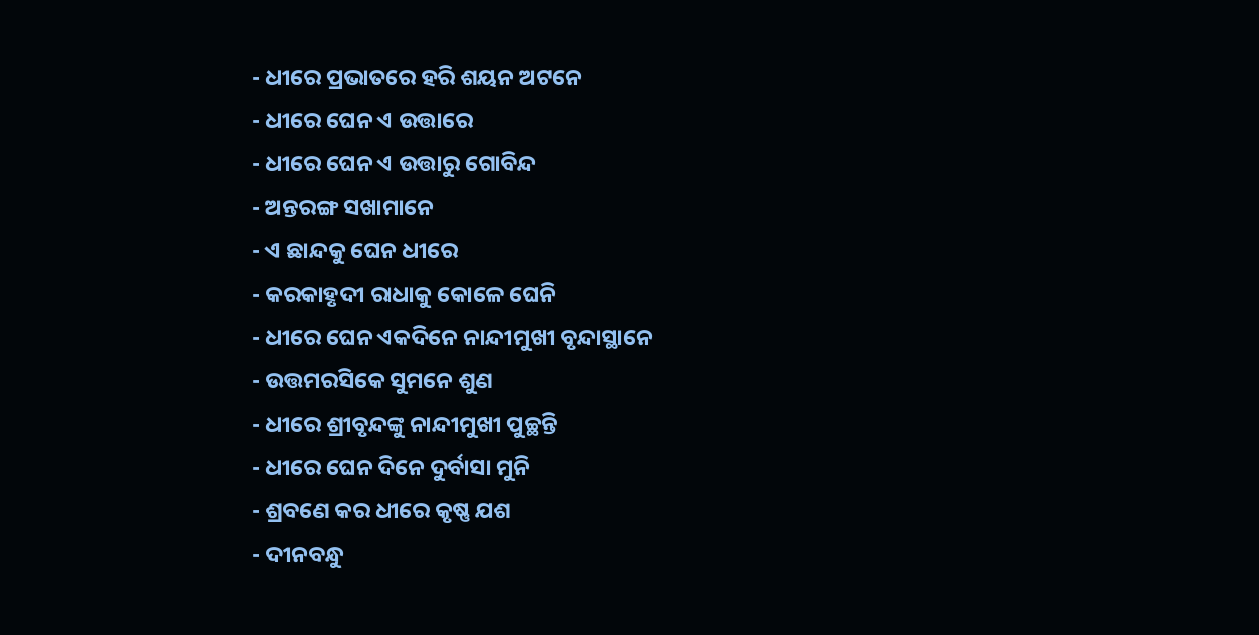- ଧୀରେ ପ୍ରଭାତରେ ହରି ଶୟନ ଅଟନେ
- ଧୀରେ ଘେନ ଏ ଉତ୍ତାରେ
- ଧୀରେ ଘେନ ଏ ଉତ୍ତାରୁ ଗୋବିନ୍ଦ
- ଅନ୍ତରଙ୍ଗ ସଖାମାନେ
- ଏ ଛାନ୍ଦକୁ ଘେନ ଧୀରେ
- କରକାହୃଦୀ ରାଧାକୁ କୋଳେ ଘେନି
- ଧୀରେ ଘେନ ଏକଦିନେ ନାନ୍ଦୀମୁଖୀ ବୃନ୍ଦାସ୍ଥାନେ
- ଉତ୍ତମରସିକେ ସୁମନେ ଶୁଣ
- ଧୀରେ ଶ୍ରୀବୃନ୍ଦଙ୍କୁ ନାନ୍ଦୀମୁଖୀ ପୁଚ୍ଛନ୍ତି
- ଧୀରେ ଘେନ ଦିନେ ଦୁର୍ବାସା ମୁନି
- ଶ୍ରବଣେ କର ଧୀରେ କୃଷ୍ଣ ଯଶ
- ଦୀନବନ୍ଧୁ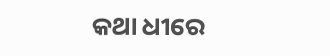କଥା ଧୀରେ